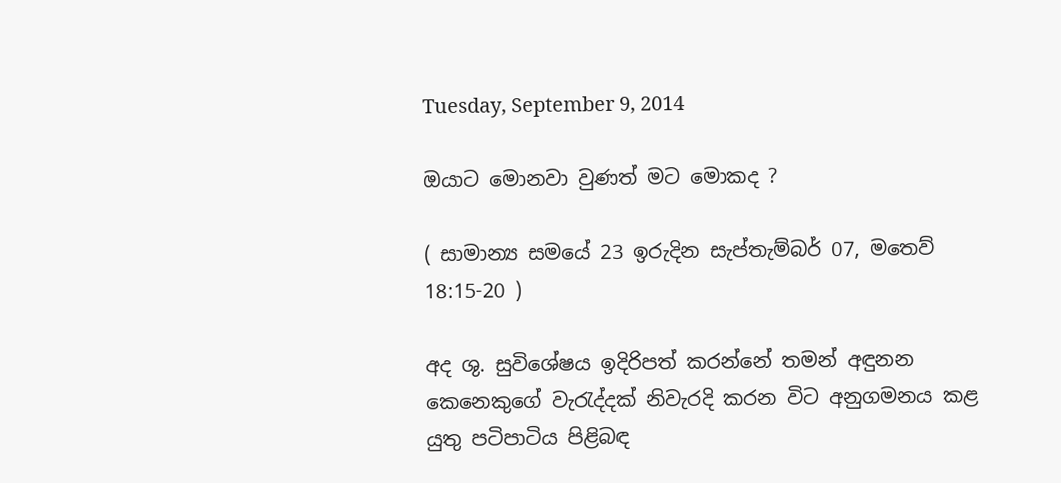Tuesday, September 9, 2014

ඔයාට මොනවා වුණත් මට මොකද ?

( සාමාන්‍ය සමයේ 23 ඉරුදින සැප්තැම්බර් 07, මතෙව් 18:15-20 )

අද ශු. සුවිශේෂය ඉදිරිපත් කරන්නේ තමන් අඳුනන කෙනෙකුගේ වැරැද්දක් නිවැරදි කරන විට අනුගමනය කළ යුතු පටිපාටිය පිළිබඳ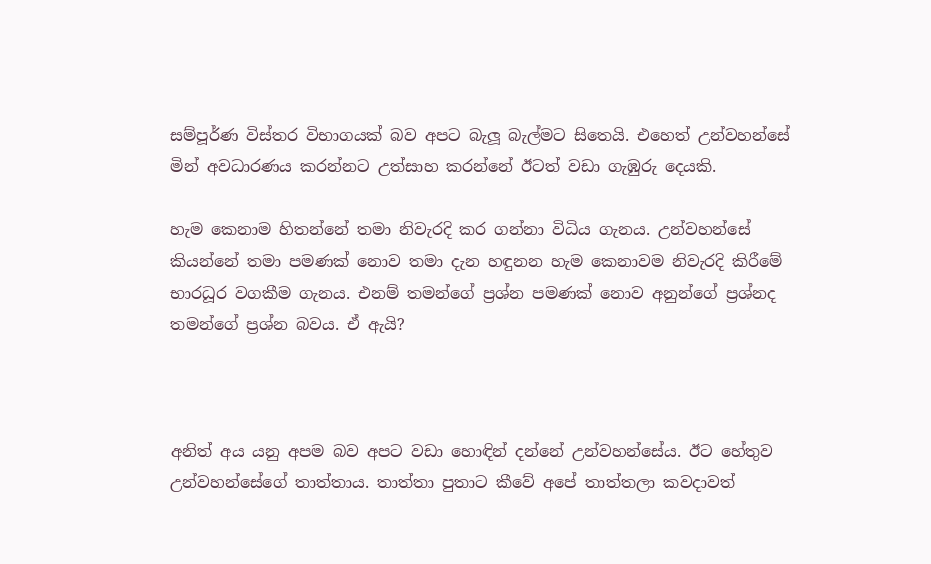සම්පූර්ණ විස්තර විභාගයක් බව අපට බැලූ බැල්මට සිතෙයි. එහෙත් උන්වහන්සේ මින් අවධාරණය කරන්නට උත්සාහ කරන්නේ ඊටත් වඩා ගැඹුරු දෙයකි.

හැම කෙනාම හිතන්නේ තමා නිවැරදි කර ගන්නා විධිය ගැනය. උන්වහන්සේ කියන්නේ තමා පමණක් නොව තමා දැන හඳුනන හැම කෙනාවම නිවැරදි කිරීමේ භාරධූර වගකීම ගැනය. එනම් තමන්ගේ ප්‍රශ්න පමණක් නොව අනුන්ගේ ප්‍රශ්නද තමන්ගේ ප්‍රශ්න බවය. ඒ ඇයි?



අනිත් අය යනු අපම බව අපට වඩා හොඳින් දන්නේ උන්වහන්සේය. ඊට හේතුව උන්වහන්සේගේ තාත්තාය. තාත්තා පුතාට කීවේ අපේ තාත්තලා කවදාවත්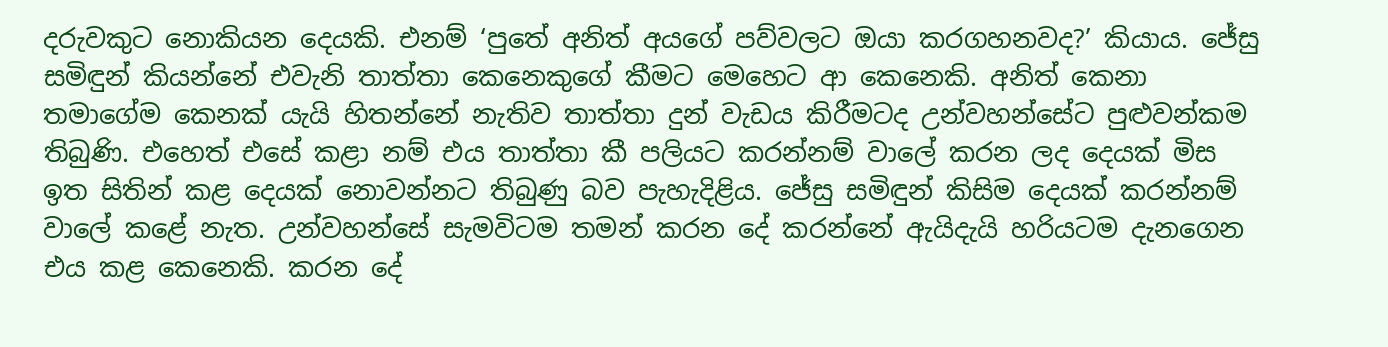දරුවකුට නොකියන දෙයකි. එනම් ‘පුතේ අනිත් අයගේ පව්වලට ඔයා කරගහනවද?’ කියාය. ජේසු සමිඳුන් කියන්නේ එවැනි තාත්තා කෙනෙකුගේ කීමට මෙහෙට ආ කෙනෙකි. අනිත් කෙනා තමාගේම කෙනක් යැයි හිතන්නේ නැතිව තාත්තා දුන් වැඩය කිරීමටද උන්වහන්සේට පුළුවන්කම තිබුණි. එහෙත් එසේ කළා නම් එය තාත්තා කී පලියට කරන්නම් වාලේ කරන ලද දෙයක් මිස ඉත සිතින් කළ දෙයක් නොවන්නට තිබුණු බව පැහැදිළිය. ජේසු සමිඳුන් කිසිම දෙයක් කරන්නම් වාලේ කළේ නැත. උන්වහන්සේ සැමවිටම තමන් කරන දේ කරන්නේ ඇයිදැයි හරියටම දැනගෙන එය කළ කෙනෙකි. කරන දේ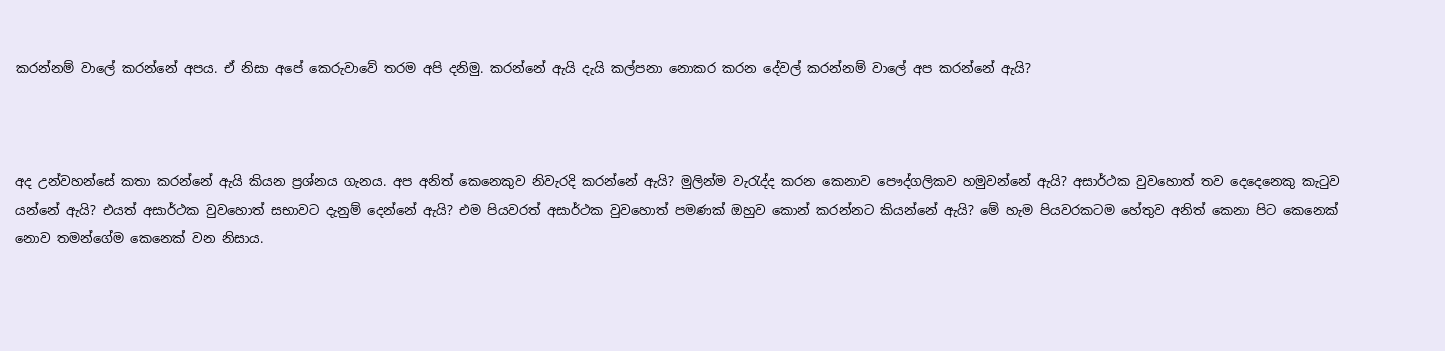කරන්නම් වාලේ කරන්නේ අපය. ඒ නිසා අපේ කෙරුවාවේ තරම අපි දනිමු. කරන්නේ ඇයි දැයි කල්පනා නොකර කරන දේවල් කරන්නම් වාලේ අප කරන්නේ ඇයි?



අද උන්වහන්සේ කතා කරන්නේ ඇයි කියන ප්‍රශ්නය ගැනය. අප අනිත් කෙනෙකුව නිවැරදි කරන්නේ ඇයි? මුලින්ම වැරැද්ද කරන කෙනාව පෞද්ගලිකව හමුවන්නේ ඇයි? අසාර්ථක වුවහොත් තව දෙදෙනෙකු කැටුව යන්නේ ඇයි? එයත් අසාර්ථක වුවහොත් සභාවට දැනුම් දෙන්නේ ඇයි? එම පියවරත් අසාර්ථක වුවහොත් පමණක් ඔහුව කොන් කරන්නට කියන්නේ ඇයි? මේ හැම පියවරකටම හේතුව අනිත් කෙනා පිට කෙනෙක් නොව තමන්ගේම කෙනෙක් වන නිසාය.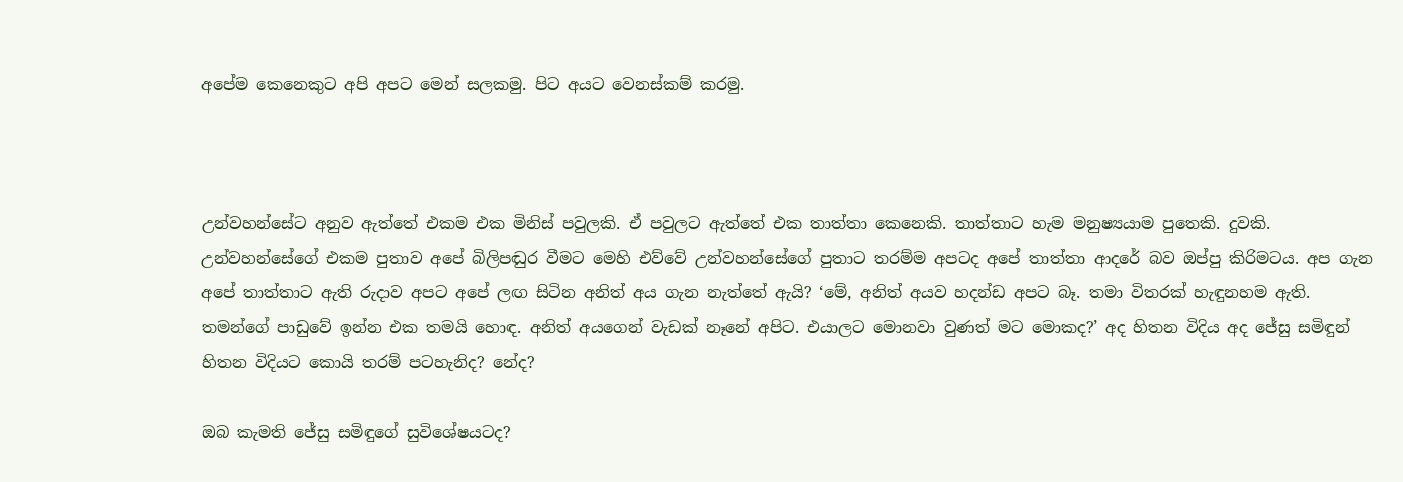අපේම කෙනෙකුට අපි අපට මෙන් සලකමු. පිට අයට වෙනස්කම් කරමු.



උන්වහන්සේට අනුව ඇත්තේ එකම එක මිනිස් පවුලකි. ඒ පවුලට ඇත්තේ එක තාත්තා කෙනෙකි. තාත්තාට හැම මනුෂ්‍යයාම පුතෙකි. දුවකි. උන්වහන්සේගේ එකම පුතාව අපේ බිලිපඬුර වීමට මෙහි එව්වේ උන්වහන්සේගේ පුතාට තරම්ම අපටද අපේ තාත්තා ආදරේ බව ඔප්පු කිරිමටය. අප ගැන අපේ තාත්තාට ඇති රුදාව අපට අපේ ලඟ සිටින අනිත් අය ගැන නැත්තේ ඇයි? ‘මේ, අනිත් අයව හදන්ඩ අපට බෑ. තමා විතරක් හැඳුනහම ඇති. තමන්ගේ පාඩුවේ ඉන්න එක තමයි හොඳ. අනිත් අයගෙන් වැඩක් නෑනේ අපිට. එයාලට මොනවා වුණත් මට මොකද?’ අද හිතන විදිය අද ජේසු සමිඳුන් හිතන විදියට කොයි තරම් පටහැනිද? නේද?

ඔබ කැමති ජේසු සමිඳුගේ සුවිශේෂයටද?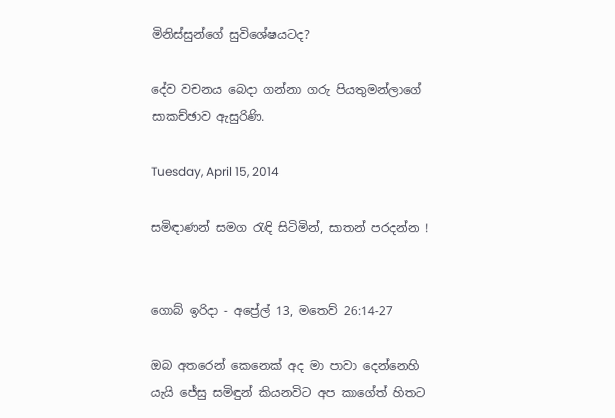මිනිස්සුන්ගේ සුවිශේෂයටද?

දේව වචනය බෙදා ගන්නා ගරු පියතුමන්ලාගේ සාකච්ඡාව ඇසුරිණි.

Tuesday, April 15, 2014

සමිඳාණන් සමග රැඳි සිටිමින්, සාතන් පරදන්න !


ගොබ් ඉරිදා - අප්‍රේල් 13, මතෙව් 26:14-27

ඔබ අතරෙන් කෙනෙක් අද මා පාවා දෙන්නෙහි යැයි ජේසු සමිඳුන් කියනවිට අප කාගේත් හිතට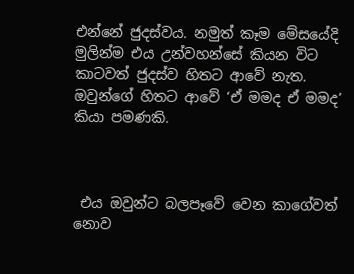එන්නේ ජුදස්වය. නමුත් කෑම මේසයේදි මුලින්ම එය උන්වහන්සේ කියන විට කාටවත් ජුදස්ව හිතට ආවේ නැත.
ඔවුන්ගේ හිතට ආවේ ‘ඒ මමද ඒ මමද’ කියා පමණකි.



 එය ඔවුන්ට බලපෑවේ වෙන කාගේවත් නොව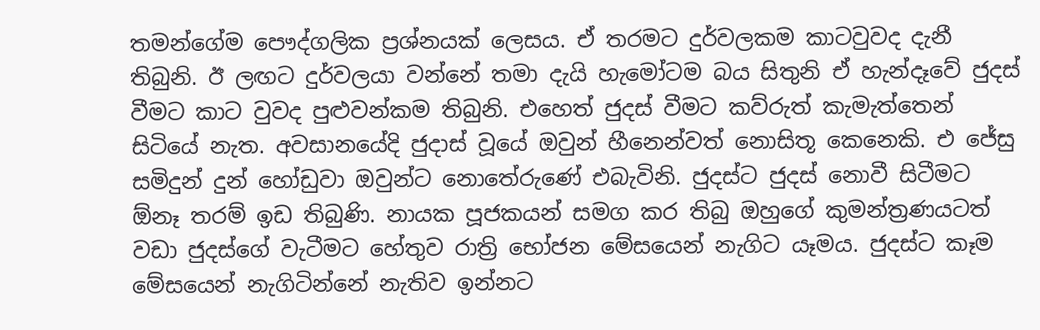තමන්ගේම පෞද්ගලික ප්‍රශ්නයක් ලෙසය. ඒ තරමට දුර්වලකම කාටවුවද දැනී තිබුනි. ඊ ලඟට දුර්වලයා වන්නේ තමා දැයි හැමෝටම බය සිතුනි ඒ හැන්දෑවේ ජුදස් වීමට කාට වුවද පුළුවන්කම තිබුනි. එහෙත් ජුදස් වීමට කව්රුත් කැමැත්තෙන් සිටියේ නැත. අවසානයේදි ජුදාස් වූයේ ඔවුන් හීනෙන්වත් නොසිතූ කෙනෙකි. එ ජේසු සමිදුන් දුන් හෝඩුවා ඔවුන්ට නොතේරුණේ එබැවිනි. ජුදස්ට ජුදස් නොවී සිටීමට  ඕනෑ තරම් ඉඩ තිබුණි. නායක පූජකයන් සමග කර තිබු ඔහුගේ කුමන්ත්‍රණයටත් වඩා ජුදස්ගේ වැටීමට හේතුව රාත්‍රි භෝජන මේසයෙන් නැගිට යෑමය. ජුදස්ට කෑම මේසයෙන් නැගිටින්නේ නැතිව ඉන්නට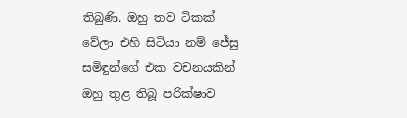තිබුණි. ඔහු තව ටිකක් වේලා එහි සිටියා නම් ජේසු සමිඳුන්ගේ එක වචනයකින් ඔහු තුළ තිබූ පරික්ෂාව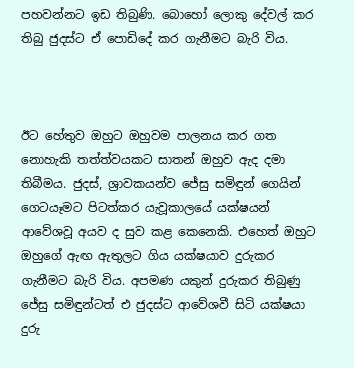පහවන්නට ඉඩ තිබුණි. බොහෝ ලොකු දේවල් කර තිබු ජුදස්ට ඒ පොඩිදේ කර ගැනීමට බැරි විය.



ඊට හේතුව ඔහුට ඔහුවම පාලනය කර ගත නොහැකි තත්ත්වයකට සාතන් ඔහුව ඇද දමා තිබීමය. ජුදස්, ශ්‍රාවකයන්ව ජේසු සමිඳුන් ගෙයින් ගෙටයෑමට පිටත්කර යැවූකාලයේ යක්ෂයන් ආවේශවූ අයව ද සුව කළ කෙනෙකි. එහෙත් ඔහුට ඔහුගේ ඇඟ ඇතුලට ගිය යක්ෂයාව දුරුකර ගැනීමට බැරි විය. අපමණ යකුන් දුරුකර තිබුණු ජේසු සමිඳුන්ටත් එ ජුදස්ට ආවේශවී සිටි යක්ෂයා දුරු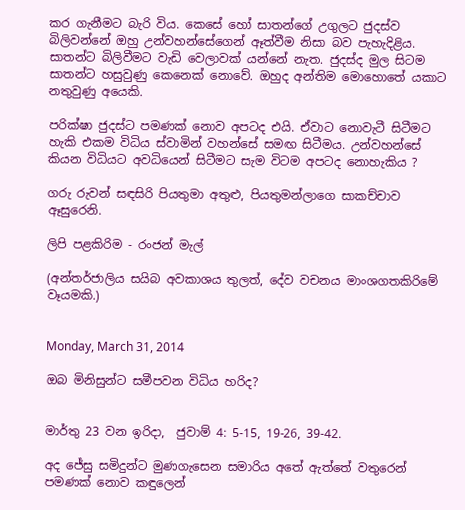කර ගැනීමට බැරි විය. කෙසේ හෝ සාතන්ගේ උගුලට ජුදස්ව බිලිවන්නේ ඔහු උන්වහන්සේගෙන් ඈත්වීම නිසා බව පැහැදිළිය. සාතන්ට බිලිවීමට වැඩි වෙලාවක් යන්නේ නැත. ජුදස්ද මුල සිටම සාතන්ට හසුවුණු කෙනෙක් නොවේ. ඔහුද අන්තිම මොහොතේ යකාට නතුවුණු අයෙකි.

පරික්ෂා ජුදස්ට පමණක් නොව අපටද එයි. ඒවාට නොවැටී සිටීමට හැකි එකම විධිය ස්වාමින් වහන්සේ සමඟ සිටීමය. උන්වහන්සේ කියන විධියට අවධියෙන් සිටීමට සැම විටම අපටද නොහැකිය ?

ගරු රුවන් සඳසිරි පියතුමා අතුළු, පියතුමන්ලාගෙ සාකච්චාව ඈසුරෙනි.

ලිපි පළකිරිම - රංජන් මැල්

(අන්තර්ජාලිය සයිබ අවකාශය තුලත්, දේව වචනය මාංශගතකිරිමේ වෑයමකි.)


Monday, March 31, 2014

ඔබ මිනිසුන්ට සමීපවන විධිය හරිද?


මාර්තු 23 වන ඉරිදා,  ජුවාම් 4: 5-15, 19-26, 39-42.

අද ජේසු සමිදුන්ට මුණගැසෙන සමාරිය අතේ ඇත්තේ වතුරෙන් පමණක් නොව කඳුලෙන්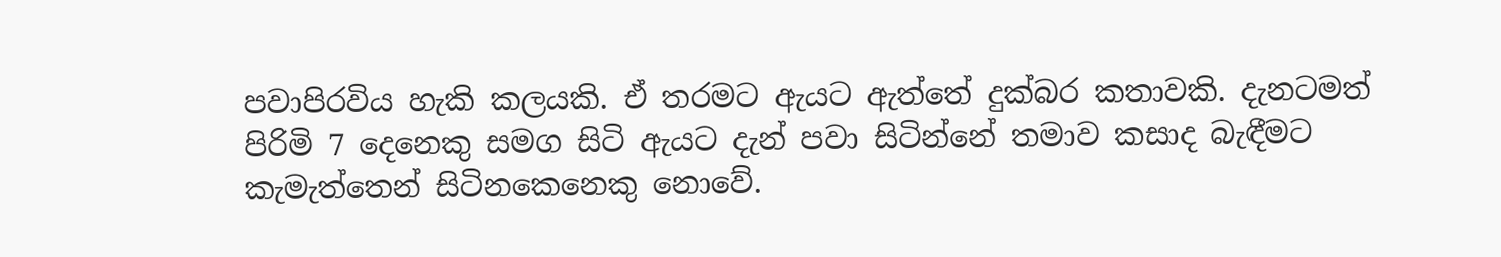පවාපිරවිය හැකි කලයකි. ඒ තරමට ඇයට ඇත්තේ දුක්බර කතාවකි. දැනටමත් පිරිමි 7 දෙනෙකු සමග සිටි ඇයට දැන් පවා සිටින්නේ තමාව කසාද බැඳීමට කැමැත්තෙන් සිටිනකෙනෙකු නොවේ.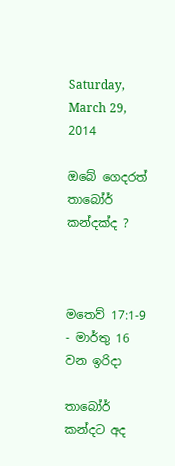Saturday, March 29, 2014

ඔබේ ගෙදරත් තාබෝර් කන්දක්ද ?



මතෙව් 17:1-9 - මාර්තු 16 වන ඉරිදා

තාබෝර් කන්දට අද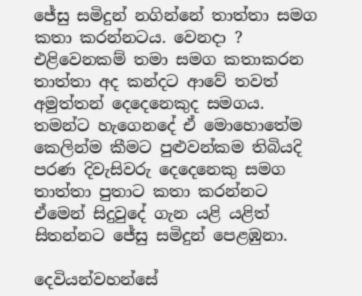ජේසු සමිදුන් නගින්නේ තාත්තා සමග කතා කරන්නටය. වෙනදා ? එළිවෙනකම් තමා සමග කතාකරන තාත්තා අද කන්දට ආවේ තවත් අමුත්තන් දෙදෙනෙකුද සමගය. තමන්ට හැගෙනදේ ඒ මොහොතේම කෙලින්ම කීමට පුළුවන්කම තිබියදි පරණ දිවැසිවරු දෙදෙනෙකු සමග තාත්තා පුතාට කතා කරන්නට ඒමෙන් සිදුවුදේ ගැන යළි යළිත් සිතන්නට ජේසු සමිදුන් පෙළඹුනා.

දෙවියන්වහන්සේ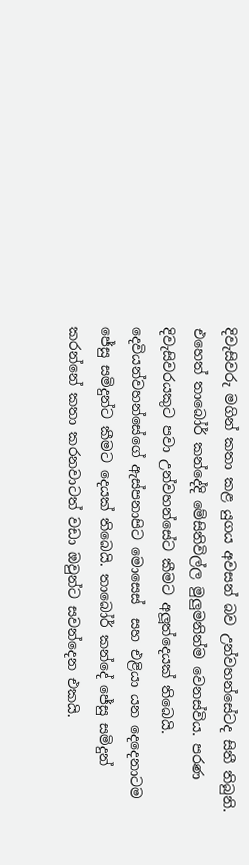දිවැසිවරු මගින් කතා කළ යුගය අවසන් බව උන්වහන්සේටද සිතී තිබුනි. එහෙත් තාබෝර් කන්දේදි මේසිතිවිල්ල මුලුමනින්ම වෙනස්විය. පරණ දිවැසිවරයකුට පවා උන්වහන්සේට කීමට අලූත්දෙයක් තිබෙයි. දෙවියන්වහන්සේගේ ඇස්පනාපිට මොසෙස්  සහ එළියා යන දෙදෙනාටම ජේසු සමිදුන්ට කීමට දෙයක් තිබෙයි. තාබෝර් කන්දේ ජේසු සමිදුන් කරන්නේ කතා කරනවාටත් වඩා ඔවුන්ට සවන්දෙන එකයි.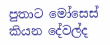පුතාට මෝසෙස් කියන දේවල්ද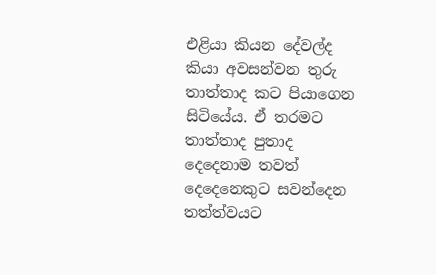එළියා කියන දේවල්ද කියා අවසන්වන තුරු තාත්තාද කට පියාගෙන සිටියේය. ඒ තරමට තාත්තාද පුතාද දෙදෙනාම තවත් දෙදෙනෙකුට සවන්දෙන තත්ත්වයට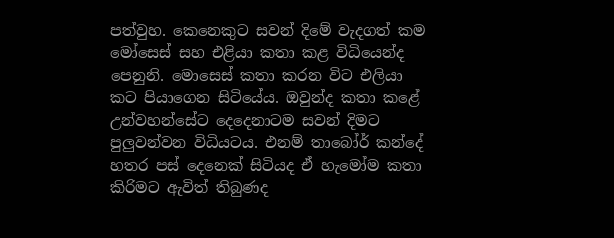පත්වුහ. කෙනෙකුට සවන් දිමේ වැදගත් කම මෝසෙස් සහ එළියා කතා කළ විධියෙන්ද පෙනුනි. මොසෙස් කතා කරන විට එලියා කට පියාගෙන සිටියේය. ඔවුන්ද කතා කළේ උන්වහන්සේට දෙදෙනාටම සවන් දිමට පුලුවන්වන විධියටය. එනම් තාබෝර් කන්දේ හතර පස් දෙනෙක් සිටියද ඒ හැමෝම කතා කිරිමට ඇවිත් තිබුණද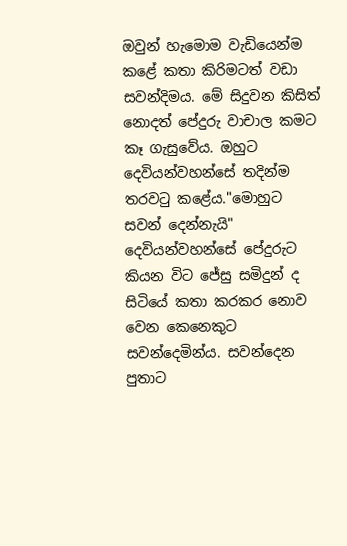ඔවුන් හැමොම වැඩියෙන්ම කළේ කතා කිරිමටත් වඩා සවන්දිමය. මේ සිදුවන කිසිත් නොදත් පේදුරු වාචාල කමට කෑ ගැසුවේය. ඔහුට දෙවියන්වහන්සේ තදින්ම තරවටු කළේය."මොහුට සවන් දෙන්නැයි" දෙවියන්වහන්සේ පේදුරුට කියන විට ජේසු සමිදුන් ද සිටියේ කතා කරකර නොව වෙන කෙනෙකුට සවන්දෙමින්ය. සවන්දෙන පුතාට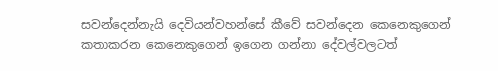සවන්දෙන්නැයි දෙවියන්වහන්සේ කීවේ සවන්දෙන කෙනෙකුගෙන් කතාකරන කෙනෙකුගෙන් ඉගෙන ගන්නා දේවල්වලටත්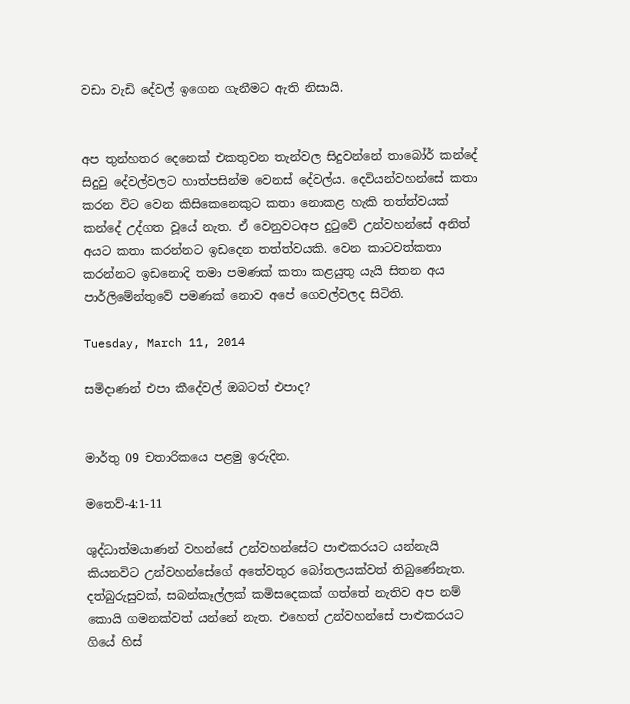වඩා වැඩි දේවල් ඉගෙන ගැනීමට ඇති නිසායි.


අප තුන්හතර දෙනෙක් එකතුවන තැන්වල සිදුවන්නේ තාබෝර් කන්දේ සිදුවු දේවල්වලට හාත්පසින්ම වෙනස් දේවල්ය. දෙවියන්වහන්සේ කතා කරන විට වෙන කිසිකෙනෙකුට කතා නොකළ හැකි තත්ත්වයක් කන්දේ උද්ගත වූයේ නැත. ඒ වෙනුවටඅප දුටුවේ උන්වහන්සේ අනිත් අයට කතා කරන්නට ඉඩදෙන තත්ත්වයකි. වෙන කාටවත්කතා කරන්නට ඉඩනොදි තමා පමණක් කතා කළයුතු යැයි සිතන අය පාර්ලිමේන්තුවේ පමණක් නොව අපේ ගෙවල්වලද සිටිති.

Tuesday, March 11, 2014

සමිදාණන් එපා කීදේවල් ඔබටත් එපාද?


මාර්තු 09 චතාරිකයෙ පළමු ඉරුදින.

මතෙව්-4:1-11

ශුද්ධාත්මයාණන් වහන්සේ උන්වහන්සේට පාළුකරයට යන්නැයි කියනවිට උන්වහන්සේගේ අතේවතුර බෝතලයක්වත් තිබුණේනැත. දත්බුරුසුවක්, සබන්කෑල්ලක් කමිසදෙකක් ගත්තේ නැතිව අප නම් කොයි ගමනක්වත් යන්නේ නැත. එහෙත් උන්වහන්සේ පාළුකරයට ගියේ හිස්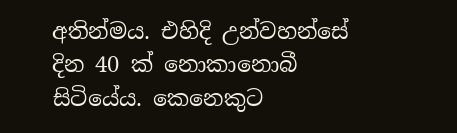අතින්මය. එහිදි උන්වහන්සේ දින 40 ක් නොකානොබී සිටියේය. කෙනෙකුට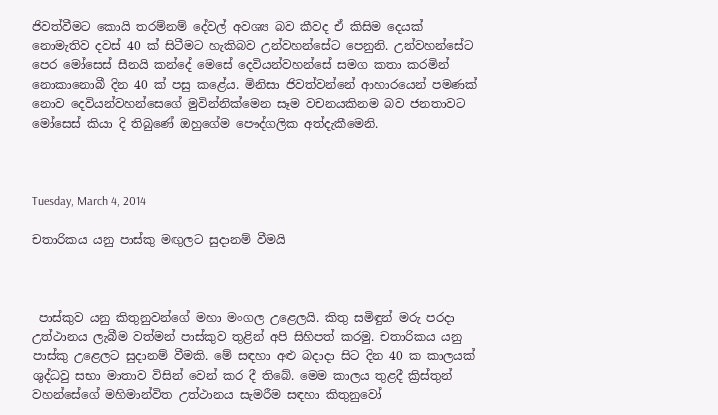ජිවත්වීමට කොයි තරම්නම් දේවල් අවශ්‍ය බව කීවද ඒ කිසිම දෙයක් නොමැතිව දවස් 40 ක් සිටීමට හැකිබව උන්වහන්සේට පෙනුනි. උන්වහන්සේට පෙර මෝසෙස් සීනයි කන්දේ මෙසේ දෙවියන්වහන්සේ සමග කතා කරමින් නොකානොබී දින 40 ක් පසු කළේය. මිනිසා ජිවත්වන්නේ ආහාරයෙන් පමණක් නොව දෙවියන්වහන්සෙගේ මුවින්නික්මෙන සෑම වචනයකිනම බව ජනතාවට මෝසෙස් කියා දි තිබුණේ ඔහුගේම පෞද්ගලික අත්දැකීමෙනි.



Tuesday, March 4, 2014

චතාරිකය යනු පාස්කු මඟුලට සුදානම් වීමයි



 පාස්කුව යනු කිතුනුවන්ගේ මහා මංගල උළෙලයි. කිතු සමිඳුන් මරු පරදා උත්ථානය ලැබීම වත්මන් පාස්කුව තුළින් අපි සිහිපත් කරමු. චතාරිකය යනු පාස්කු උළෙලට සුදානම් වීමකි. මේ සඳහා අළු බදාදා සිට දින 40 ක කාලයක් ශුද්ධවු සභා මාතාව විසින් වෙන් කර දී තිබේ. මෙම කාලය තුළදී ක්‍රිස්තුන් වහන්සේගේ මහිමාන්විත උත්ථානය සැමරීම සඳහා කිතුනුවෝ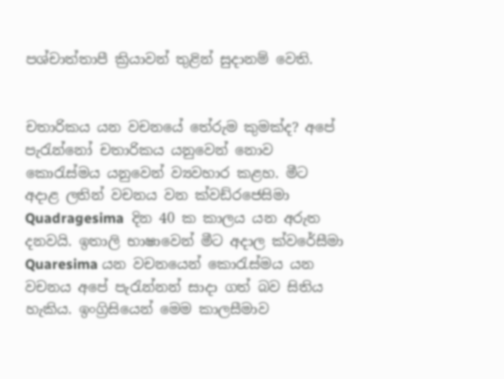පශ්චාත්තාපී ක්‍රියාවන් තුළින් සුදානම් වෙති.


චතාරිකය යන වචනයේ තේරුම කුමක්ද? අපේ පැරැන්නෝ චතාරිකය යනුවෙන් නොව කොරැස්මය යනුවෙන් ව්‍යවහාර කළහ. මීට අදාළ ලතින් වචනය වන ක්වඩ්රජෙසිමා  Quadragesima  දින 40 ක කාලය යන අරුත දනවයි. ඉතාලි භාෂාවෙන් මීට අදාල ක්වරේසීමා Quaresima යන වචනයෙන් කොරැස්මය යන වචනය අපේ පැරැන්නන් සාදා ගත් බව සිතිය හැකිය. ඉංග්‍රිසියෙන් මෙම කාලසීමාව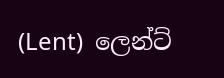(Lent)  ලෙන්ට්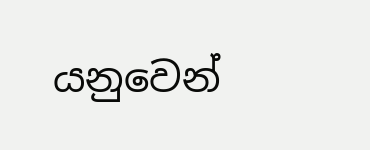යනුවෙන්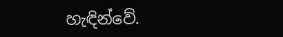හැඳින්වේ.